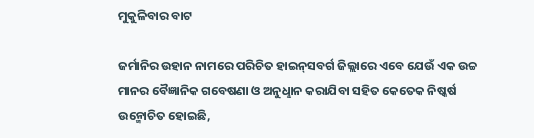ମୁକୁଳିବାର ବାଟ

ଜର୍ମାନିର ଉହାନ ନାମରେ ପରିଚିତ ହାଇନ୍‌ସବର୍ଗ ଜିଲ୍ଲାରେ ଏବେ ଯେଉଁ ଏକ ଉଚ୍ଚ ମାନର ବୈଜ୍ଞାନିକ ଗବେଷଣା ଓ ଅନୁଧୢାନ କରାଯିବା ସହିତ କେତେକ ନିଷ୍କର୍ଷ ଉନ୍ମୋଚିତ ହୋଇଛି,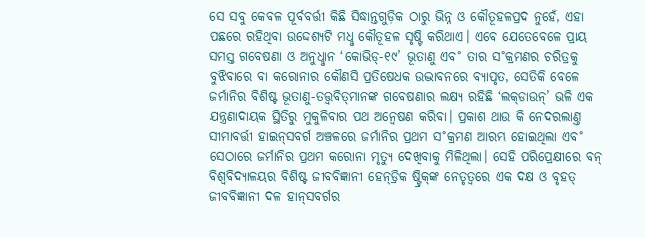ସେ ସବୁ କେବଳ ପୂର୍ବବର୍ତ୍ତୀ କିଛି ସିଦ୍ଧାନ୍ତଗୁଡ଼ିକ ଠାରୁ ଭିନ୍ନ ଓ କୌତୂହଳପ୍ରଦ ନୁହେଁ, ଏହା ପଛରେ ରହିଥିବା ଉଦ୍ଦେଶ୍ୟଟି ମଧୢ କୌତୂହଳ ସୃଷ୍ଟି କରିଥାଏ। ଏବେ ଯେତେବେଳେ ପ୍ରାୟ ସମସ୍ତ ଗବେଷଣା ଓ ଅନୁଧୢାନ ‘କୋଭିଡ୍‌-୧୯’ ଭୂତାଣୁ ଏବ˚ ତାର ସ˚କ୍ରମଣର ଚରିତ୍ରକୁ ବୁଝିବାରେ ବା କରୋନାର କୌଣସି ପ୍ରତିଷେଧକ ଉଦ୍ଭାବନରେ ବ୍ୟାପୃତ, ସେତିକି ବେଳେ ଜର୍ମାନିର ବିଶିଷ୍ଟ ଭୂତାଣୁ-ତତ୍ତ୍ବବିତ୍‌ମାନଙ୍କ ଗବେଷଣାର ଲକ୍ଷ୍ୟ ରହିଛି ‘ଲକ୍‌ଡାଉନ୍‌’ ଭଳି ଏକ ଯନ୍ତ୍ରଣାଦାୟକ ସ୍ଥିତିରୁ ମୁକୁଳିବାର ପଥ ଅନ୍ବେଷଣ କରିବା। ପ୍ରକାଶ ଥାଉ କି ନେଦରଲାଣ୍ତ ସୀମାବର୍ତ୍ତୀ ହାଇନ୍‌ସବର୍ଗ ଅଞ୍ଚଳରେ ଜର୍ମାନିର ପ୍ରଥମ ସ˚କ୍ରମଣ ଆରମ୍ଭ ହୋଇଥିଲା ଏବ˚ ସେଠାରେ ଜର୍ମାନିର ପ୍ରଥମ କରୋନା ମୃତ୍ୟୁ ଦେଖିବାକୁ ମିଳିଥିଲା। ସେହି ପରିପ୍ରେକ୍ଷୀରେ ବନ୍‌ ବିଶ୍ବବିଦ୍ୟାଳୟର ବିଶିଷ୍ଟ ଜୀବବିଜ୍ଞାନୀ ହେନ୍‌ଡ୍ରିକ ଷ୍ଟ୍ରିକ୍‌ଙ୍କ ନେତୃତ୍ବରେ ଏକ ଦକ୍ଷ ଓ ବୃହତ୍‌ ଜୀବବିଜ୍ଞାନୀ ଦଳ ହାନ୍‌ସବର୍ଗର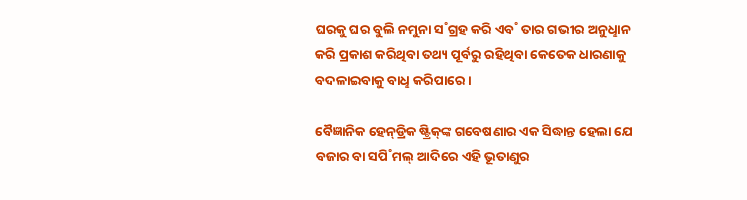ଘରକୁ ଘର ବୁଲି ନମୁନା ସ˚ଗ୍ରହ କରି ଏବ˚ ତାର ଗଭୀର ଅନୁଧୢାନ କରି ପ୍ରକାଶ କରିଥିବା ତଥ୍ୟ ପୂର୍ବରୁ ରହିଥିବା କେତେକ ଧାରଣାକୁ ବଦଳାଇବାକୁ ବାଧୢ କରିପାରେ।

ବୈଜ୍ଞାନିକ ହେନ୍‌ଡ୍ରିକ ଷ୍ଟ୍ରିକ୍‌ଙ୍କ ଗବେଷଣାର ଏକ ସିଦ୍ଧାନ୍ତ ହେଲା ଯେ ବଜାର ବା ସପି˚ମଲ୍‌ ଆଦିରେ ଏହି ଭୂତାଣୁର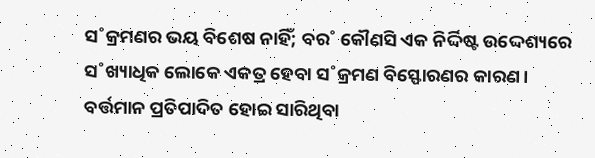ସ˚କ୍ରମଣର ଭୟ ବିଶେଷ ନାହିଁ; ବର˚ କୌଣସି ଏକ ନିର୍ଦ୍ଦିଷ୍ଟ ଉଦ୍ଦେଶ୍ୟରେ ସ˚ଖ୍ୟାଧିକ ଲୋକେ ଏକତ୍ର ହେବା ସ˚କ୍ରମଣ ବିସ୍ଫୋରଣର କାରଣ। ବର୍ତ୍ତମାନ ପ୍ରତିପାଦିତ ହୋଇ ସାରିଥିବା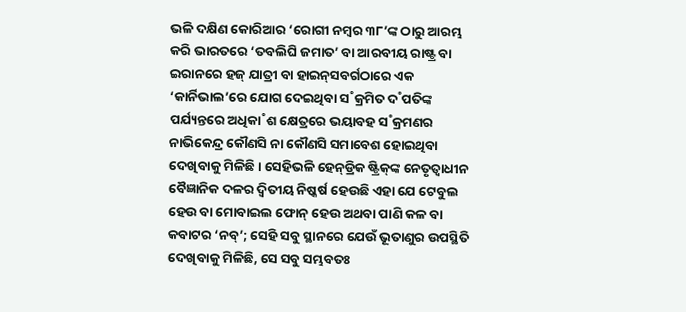ଭଳି ଦକ୍ଷିଣ କୋରିଆର ‘ରୋଗୀ ନମ୍ବର ୩୮’ଙ୍କ ଠାରୁ ଆରମ୍ଭ କରି ଭାରତରେ ‘ତବଲିଘି ଜମାତ’ ବା ଆରବୀୟ ରାଷ୍ଟ୍ର ବା ଇରାନରେ ହଜ୍‌ ଯାତ୍ରୀ ବା ହାଇନ୍‌ସବର୍ଗଠାରେ ଏକ ‘କାର୍ନିଭାଲ’ରେ ଯୋଗ ଦେଇଥିବା ସ˚କ୍ରମିତ ଦ˚ପତିଙ୍କ ପର୍ଯ୍ୟନ୍ତରେ ଅଧିକା˚ଶ କ୍ଷେତ୍ରରେ ଭୟାବହ ସ˚କ୍ରମଣର ନାଭିକେନ୍ଦ୍ର କୌଣସି ନା କୌଣସି ସମାବେଶ ହୋଇଥିବା ଦେଖିବାକୁ ମିଳିଛି। ସେହିଭଳି ହେନ୍‌ଡ୍ରିକ ଷ୍ଟ୍ରିକ୍‌ଙ୍କ ନେତୃତ୍ବାଧୀନ ବୈଜ୍ଞାନିକ ଦଳର ଦ୍ବିତୀୟ ନିଷ୍କର୍ଷ ହେଉଛି ଏହା ଯେ ଟେବୁଲ ହେଉ ବା ମୋବାଇଲ ଫୋନ୍‌ ହେଉ ଅଥବା ପାଣି କଳ ବା କବାଟର ‘ନବ୍‌’; ସେହି ସବୁ ସ୍ଥାନରେ ଯେଉଁ ଭୂତାଣୁର ଉପସ୍ଥିତି ଦେଖିବାକୁ ମିଳିଛି, ସେ ସବୁ ସମ୍ଭବତଃ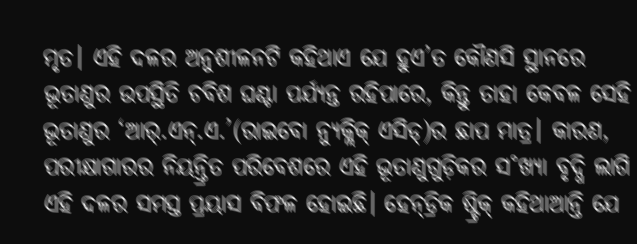ମୃତ। ଏହି ଦଳର ଅନୁଶୀଳନଟି କହିଥାଏ ଯେ ହୁଏ’ତ କୌଣସି ସ୍ଥାନରେ ଭୂତାଣୁର ଉପସ୍ଥିତି ଚବିଶ ଘଣ୍ଟା ପର୍ଯ୍ୟନ୍ତ ରହିପାରେ, କିନ୍ତୁ ତାହା କେବଳ ସେହି ଭୂତାଣୁର ‘ଆର୍‌.ଏନ୍‌.ଏ.’(ରାଇବୋ ନ୍ୟୁକ୍ଲିକ୍‌ ଏସିଡ୍‌)ର ଛାପ ମାତ୍ର। କାରଣ, ପରୀକ୍ଷାଗାରର ନିୟନ୍ତ୍ରିତ ପରିବେଶରେ ଏହି ଭୂତାଣୁଗୁଡ଼ିକର ସ˚ଖ୍ୟା ବୃଦ୍ଧି ଲାଗି ଏହି ଦଳର ସମସ୍ତ ପ୍ରୟାସ ବିଫଳ ହୋଇଛି। ହେନ୍‌ଡ୍ରିକ ଷ୍ଟ୍ରିକ୍‌ କହିଥାଆନ୍ତି ଯେ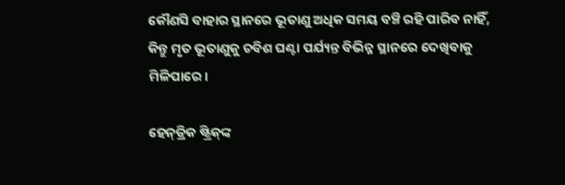କୌଣସି ବାହାର ସ୍ଥାନରେ ଭୂତାଣୁ ଅଧିକ ସମୟ ବଞ୍ଚି ରହି ପାରିବ ନାହିଁ, କିନ୍ତୁ ମୃତ ଭୂତାଣୁକୁ ଚବିଶ ଘଣ୍ଟା ପର୍ଯ୍ୟନ୍ତ ବିଭିନ୍ନ ସ୍ଥାନରେ ଦେଖିବାକୁ ମିଳିପାରେ।

ହେନ୍‌ଡ୍ରିକ ଷ୍ଟ୍ରିକ୍‌ଙ୍କ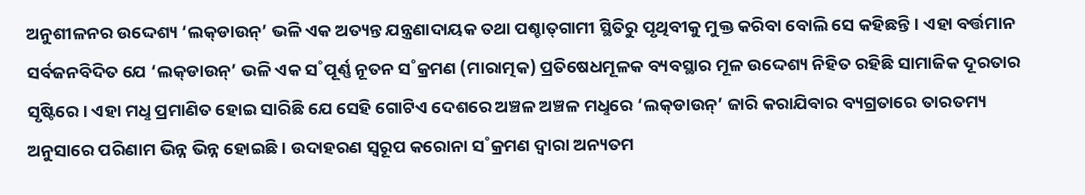ଅନୁଶୀଳନର ଉଦ୍ଦେଶ୍ୟ ‘ଲକ୍‌ଡାଉନ୍‌’ ଭଳି ଏକ ଅତ୍ୟନ୍ତ ଯନ୍ତ୍ରଣାଦାୟକ ତଥା ପଶ୍ଚାତ୍‌ଗାମୀ ସ୍ଥିତିରୁ ପୃଥିବୀକୁ ମୁକ୍ତ କରିବା ବୋଲି ସେ କହିଛନ୍ତି। ଏହା ବର୍ତ୍ତମାନ ସର୍ବଜନବିଦିତ ଯେ ‘ଲକ୍‌ଡାଉନ୍‌’ ଭଳି ଏକ ସ˚ପୂର୍ଣ୍ଣ ନୂତନ ସ˚କ୍ରମଣ (ମାରାତ୍ମକ) ପ୍ରତିଷେଧମୂଳକ ବ୍ୟବସ୍ଥାର ମୂଳ ଉଦ୍ଦେଶ୍ୟ ନିହିତ ରହିଛି ସାମାଜିକ ଦୂରତାର ସୃଷ୍ଟିରେ। ଏହା ମଧୢ ପ୍ରମାଣିତ ହୋଇ ସାରିଛି ଯେ ସେହି ଗୋଟିଏ ଦେଶରେ ଅଞ୍ଚଳ ଅଞ୍ଚଳ ମଧୢରେ ‘ଲକ୍‌ଡାଉନ୍‌’ ଜାରି କରାଯିବାର ବ୍ୟଗ୍ରତାରେ ତାରତମ୍ୟ ଅନୁସାରେ ପରିଣାମ ଭିନ୍ନ ଭିନ୍ନ ହୋଇଛି। ଉଦାହରଣ ସ୍ବରୂପ କରୋନା ସ˚କ୍ରମଣ ଦ୍ବାରା ଅନ୍ୟତମ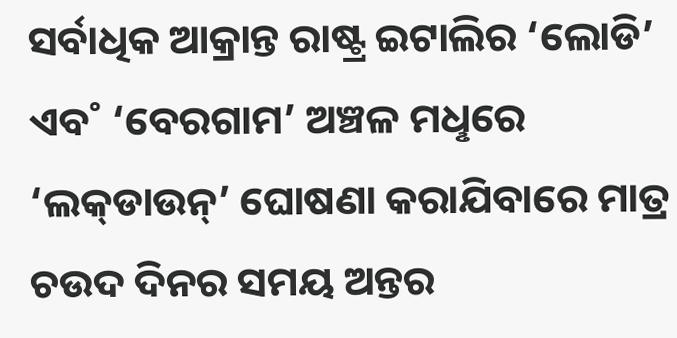ସର୍ବାଧିକ ଆକ୍ରାନ୍ତ ରାଷ୍ଟ୍ର ଇଟାଲିର ‘ଲୋଡି’ ଏବ˚ ‘ବେରଗାମ’ ଅଞ୍ଚଳ ମଧୢରେ ‘ଲକ୍‌ଡାଉନ୍‌’ ଘୋଷଣା କରାଯିବାରେ ମାତ୍ର ଚଉଦ ଦିନର ସମୟ ଅନ୍ତର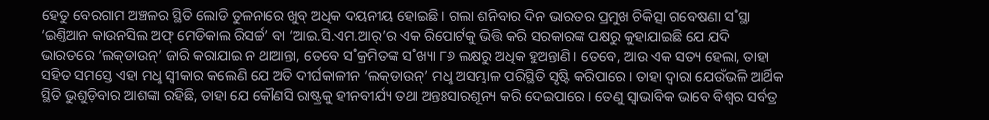ହେତୁ ବେରଗାମ ଅଞ୍ଚଳର ସ୍ଥିତି ଲୋଡି ତୁଳନାରେ ଖୁବ୍‌ ଅଧିକ ଦୟନୀୟ ହୋଇଛି। ଗଲା ଶନିବାର ଦିନ ଭାରତର ପ୍ରମୁଖ ଚିକିତ୍ସା ଗବେଷଣା ସ˚ସ୍ଥା ‘ଇଣ୍ତିଆନ କାଉନସିଲ ଅଫ୍‌ ମେଡିକାଲ ରିସର୍ଚ୍ଚ’ ବା ‘ଆଇ.ସି.ଏମ.ଆର୍‌’ର ଏକ ରିପୋର୍ଟକୁ ଭିତ୍ତି କରି ସରକାରଙ୍କ ପକ୍ଷରୁ କୁହାଯାଇଛି ଯେ ଯଦି ଭାରତରେ ‘ଲକ୍‌ଡାଉନ୍‌’ ଜାରି କରାଯାଇ ନ ଥାଆନ୍ତା, ତେବେ ସ˚କ୍ରମିତଙ୍କ ସ˚ଖ୍ୟା ୮୬ ଲକ୍ଷରୁ ଅଧିକ ହୁଅନ୍ତାଣି। ତେବେ, ଆଉ ଏକ ସତ୍ୟ ହେଲା, ତାହା ସହିତ ସମସ୍ତେ ଏହା ମଧୢ ସ୍ବୀକାର କଲେଣି ଯେ ଅତି ଦୀର୍ଘକାଳୀନ ‘ଲକ୍‌ଡାଉନ୍‌’ ମଧୢ ଅସମ୍ଭାଳ ପରିସ୍ଥିତି ସୃଷ୍ଟି କରିପାରେ। ତାହା ଦ୍ବାରା ଯେଉଁଭଳି ଆର୍ଥିକ ସ୍ଥିତି ଭୁଶୁଡ଼ିବାର ଆଶଙ୍କା ରହିଛି, ତାହା ଯେ କୌଣସି ରାଷ୍ଟ୍ରକୁ ହୀନବୀର୍ଯ୍ୟ ତଥା ଅନ୍ତଃସାରଶୂନ୍ୟ କରି ଦେଇପାରେ। ତେଣୁ ସ୍ବାଭାବିକ ଭାବେ ବିଶ୍ବର ସର୍ବତ୍ର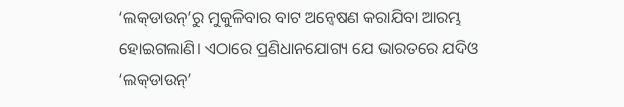‘ଲକ୍‌ଡାଉନ୍‌’ରୁ ମୁକୁଳିବାର ବାଟ ଅନ୍ବେଷଣ କରାଯିବା ଆରମ୍ଭ ହୋଇଗଲାଣି। ଏଠାରେ ପ୍ରଣିଧାନଯୋଗ୍ୟ ଯେ ଭାରତରେ ଯଦିଓ ‘ଲକ୍‌ଡାଉନ୍‌’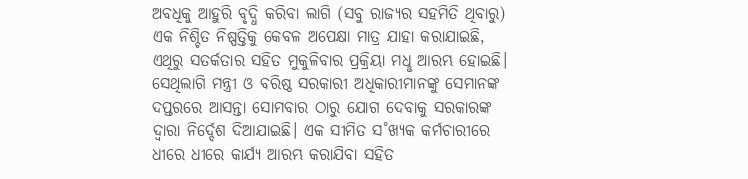ଅବଧିକୁ ଆହୁରି ବୃଦ୍ଧି କରିବା ଲାଗି (ସବୁ ରାଜ୍ୟର ସହମିତି ଥିବାରୁ) ଏକ ନିଶ୍ଚିତ ନିଷ୍ପତ୍ତିକୁ କେବଳ ଅପେକ୍ଷା ମାତ୍ର ଯାହା କରାଯାଇଛି, ଏଥିରୁ ସତର୍କତାର ସହିତ ମୁକୁଳିବାର ପ୍ରକ୍ରିୟା ମଧୢ ଆରମ୍ଭ ହୋଇଛି। ସେଥିଲାଗି ମନ୍ତ୍ରୀ ଓ ବରିଷ୍ଠ ସରକାରୀ ଅଧିକାରୀମାନଙ୍କୁ ସେମାନଙ୍କ ଦପ୍ତରରେ ଆସନ୍ତା ସୋମବାର ଠାରୁ ଯୋଗ ଦେବାକୁ ସରକାରଙ୍କ ଦ୍ବାରା ନିର୍ଦ୍ଦେଶ ଦିଆଯାଇଛି। ଏକ ସୀମିତ ସ˚ଖ୍ୟକ କର୍ମଚାରୀରେ ଧୀରେ ଧୀରେ କାର୍ଯ୍ୟ ଆରମ୍ଭ କରାଯିବା ସହିତ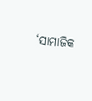‘ସାମାଜିକ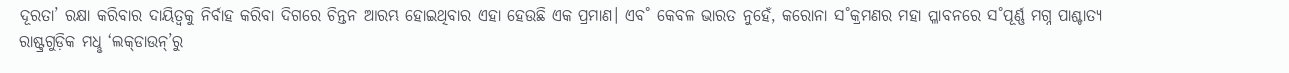ଦୂରତା’ ରକ୍ଷା କରିବାର ଦାୟିତ୍ବକୁ ନିର୍ବାହ କରିବା ଦିଗରେ ଚିନ୍ତନ ଆରମ୍ଭ ହୋଇଥିବାର ଏହା ହେଉଛି ଏକ ପ୍ରମାଣ। ଏବ˚ କେବଳ ଭାରତ ନୁହେଁ, କରୋନା ସ˚କ୍ରମଣର ମହା ପ୍ଳାବନରେ ସ˚ପୂର୍ଣ୍ଣ ମଗ୍ନ ପାଶ୍ଚାତ୍ୟ ରାଷ୍ଟ୍ରଗୁଡ଼ିକ ମଧୢ ‘ଲକ୍‌ଡାଉନ୍‌’ରୁ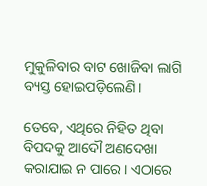ମୁକୁଳିବାର ବାଟ ଖୋଜିବା ଲାଗି ବ୍ୟସ୍ତ ହୋଇପଡ଼ିଲେଣି।

ତେବେ, ଏଥିରେ ନିହିତ ଥିବା ବିପଦକୁ ଆଦୌ ଅଣଦେଖା କରାଯାଇ ନ ପାରେ। ଏଠାରେ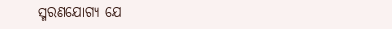ସ୍ମରଣଯୋଗ୍ୟ ଯେ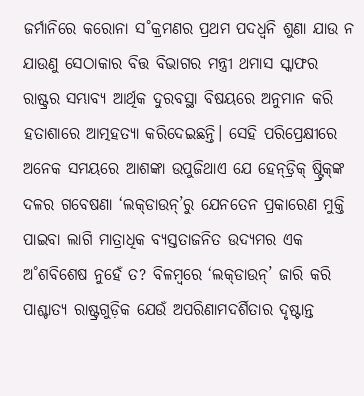ଜର୍ମାନିରେ କରୋନା ସ˚କ୍ରମଣର ପ୍ରଥମ ପଦଧ୍ବନି ଶୁଣା ଯାଉ ନ ଯାଉଣୁ ସେଠାକାର ବିତ୍ତ ବିଭାଗର ମନ୍ତ୍ରୀ ଥମାସ ସ୍କାଫର ରାଷ୍ଟ୍ରର ସମ୍ଭାବ୍ୟ ଆର୍ଥିକ ଦୁରବସ୍ଥା ବିଷୟରେ ଅନୁମାନ କରି ହତାଶାରେ ଆତ୍ମହତ୍ୟା କରିଦେଇଛନ୍ତି। ସେହି ପରିପ୍ରେକ୍ଷୀରେ ଅନେକ ସମୟରେ ଆଶଙ୍କା ଉପୁଜିଥାଏ ଯେ ହେନ୍‌ଡ୍ରିକ୍‌ ଷ୍ଟ୍ରିକ୍‌ଙ୍କ ଦଳର ଗବେଷଣା ‘ଲକ୍‌ଡାଉନ୍‌’ରୁ ଯେନତେନ ପ୍ରକାରେଣ ମୁକ୍ତି ପାଇବା ଲାଗି ମାତ୍ରାଧିକ ବ୍ୟସ୍ତତାଜନିତ ଉଦ୍ୟମର ଏକ ଅ˚ଶବିଶେଷ ନୁହେଁ ତ? ବିଳମ୍ବରେ ‘ଲକ୍‌ଡାଉନ୍‌’ ଜାରି କରି ପାଶ୍ଚାତ୍ୟ ରାଷ୍ଟ୍ରଗୁଡ଼ିକ ଯେଉଁ ଅପରିଣାମଦର୍ଶିତାର ଦୃଷ୍ଟାନ୍ତ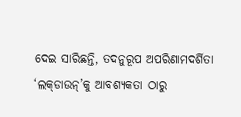ଦେଇ ସାରିଛନ୍ତି, ତଦନୁରୂପ ଅପରିଣାମଦର୍ଶିତା ‘ଲକ୍‌ଡାଉନ୍‌’କୁ ଆବଶ୍ୟକତା ଠାରୁ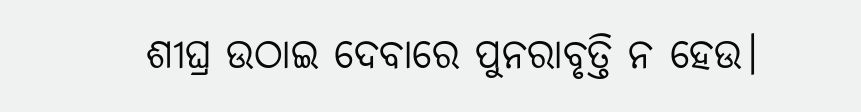ଶୀଘ୍ର ଉଠାଇ ଦେବାରେ ପୁନରାବୃତ୍ତି ନ ହେଉ।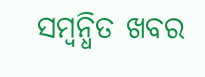ସମ୍ବନ୍ଧିତ ଖବର